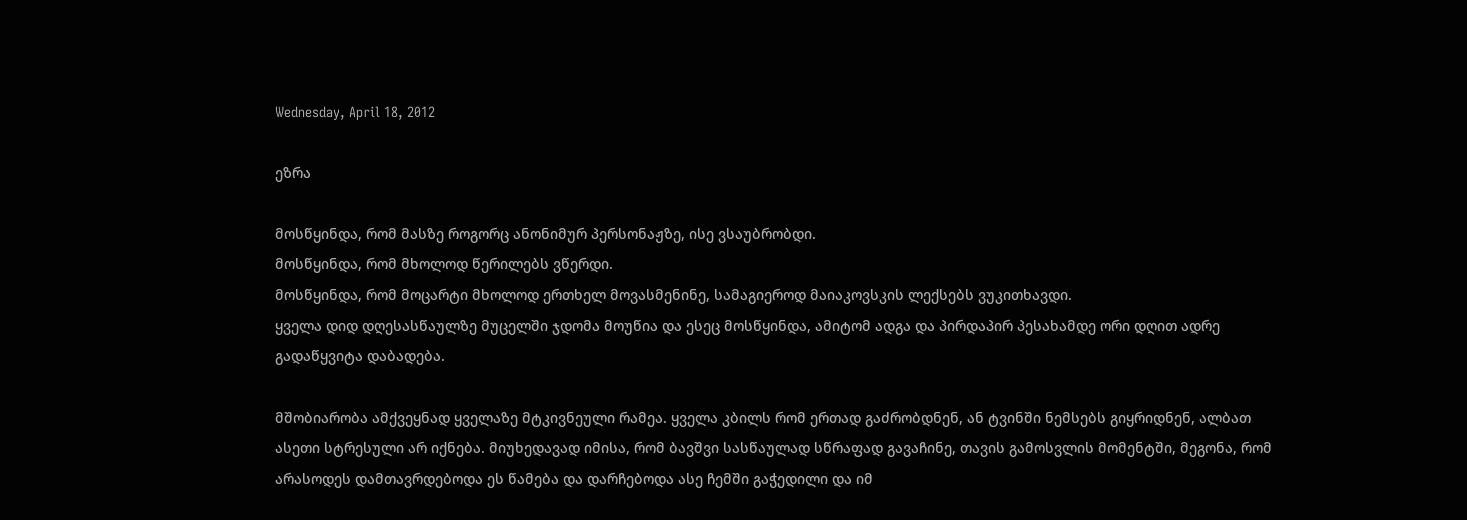Wednesday, April 18, 2012

ეზრა

მოსწყინდა, რომ მასზე როგორც ანონიმურ პერსონაჟზე, ისე ვსაუბრობდი.
მოსწყინდა, რომ მხოლოდ წერილებს ვწერდი.
მოსწყინდა, რომ მოცარტი მხოლოდ ერთხელ მოვასმენინე, სამაგიეროდ მაიაკოვსკის ლექსებს ვუკითხავდი.
ყველა დიდ დღესასწაულზე მუცელში ჯდომა მოუწია და ესეც მოსწყინდა, ამიტომ ადგა და პირდაპირ პესახამდე ორი დღით ადრე გადაწყვიტა დაბადება.

მშობიარობა ამქვეყნად ყველაზე მტკივნეული რამეა. ყველა კბილს რომ ერთად გაძრობდნენ, ან ტვინში ნემსებს გიყრიდნენ, ალბათ ასეთი სტრესული არ იქნება. მიუხედავად იმისა, რომ ბავშვი სასწაულად სწრაფად გავაჩინე, თავის გამოსვლის მომენტში, მეგონა, რომ არასოდეს დამთავრდებოდა ეს წამება და დარჩებოდა ასე ჩემში გაჭედილი და იმ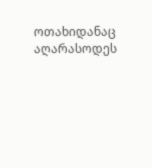ოთახიდანაც აღარასოდეს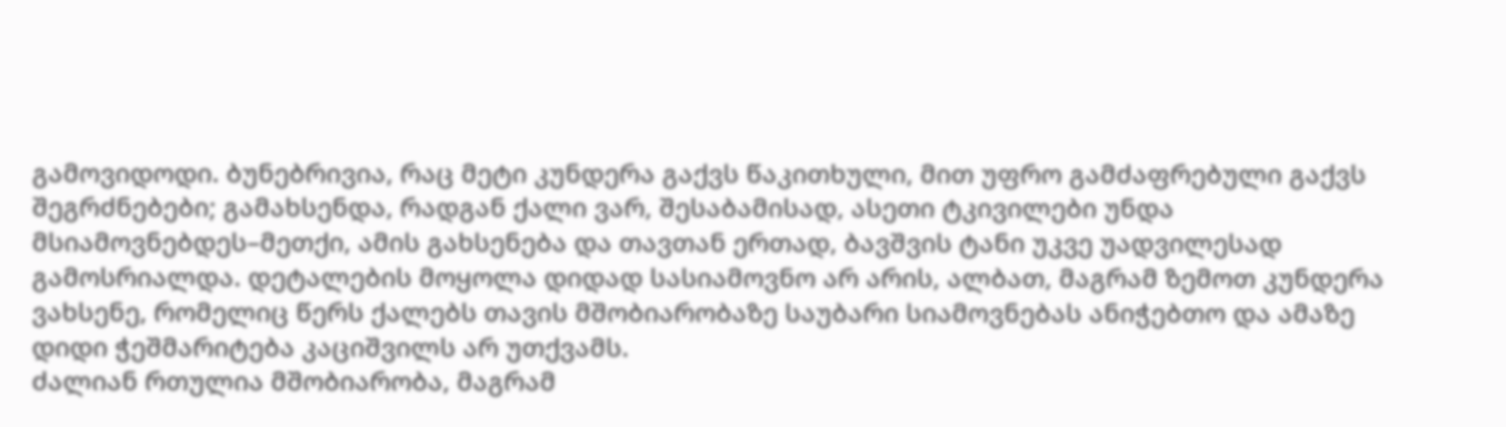გამოვიდოდი. ბუნებრივია, რაც მეტი კუნდერა გაქვს წაკითხული, მით უფრო გამძაფრებული გაქვს შეგრძნებები; გამახსენდა, რადგან ქალი ვარ, შესაბამისად, ასეთი ტკივილები უნდა მსიამოვნებდეს–მეთქი, ამის გახსენება და თავთან ერთად, ბავშვის ტანი უკვე უადვილესად გამოსრიალდა. დეტალების მოყოლა დიდად სასიამოვნო არ არის, ალბათ, მაგრამ ზემოთ კუნდერა ვახსენე, რომელიც წერს ქალებს თავის მშობიარობაზე საუბარი სიამოვნებას ანიჭებთო და ამაზე დიდი ჭეშმარიტება კაციშვილს არ უთქვამს.
ძალიან რთულია მშობიარობა, მაგრამ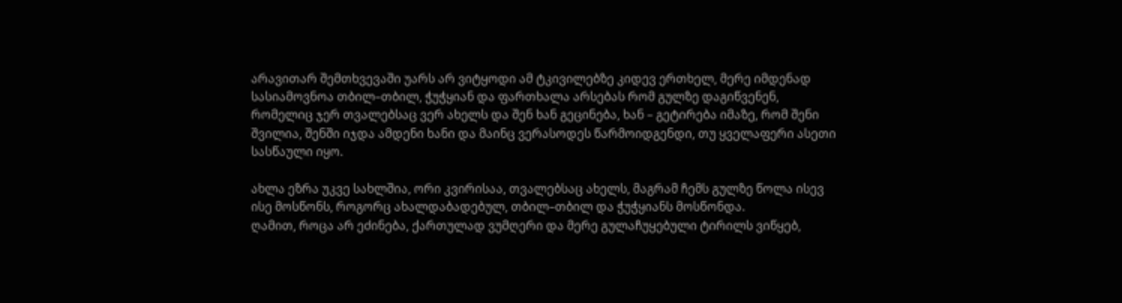არავითარ შემთხვევაში უარს არ ვიტყოდი ამ ტკივილებზე კიდევ ერთხელ, მერე იმდენად სასიამოვნოა თბილ–თბილ, ჭუჭყიან და ფართხალა არსებას რომ გულზე დაგიწვენენ, რომელიც ჯერ თვალებსაც ვერ ახელს და შენ ხან გეცინება, ხან – გეტირება იმაზე, რომ შენი შვილია, შენში იჯდა ამდენი ხანი და მაინც ვერასოდეს წარმოიდგენდი, თუ ყველაფერი ასეთი სასწაული იყო.

ახლა ეზრა უკვე სახლშია, ორი კვირისაა, თვალებსაც ახელს, მაგრამ ჩემს გულზე წოლა ისევ ისე მოსწონს, როგორც ახალდაბადებულ, თბილ–თბილ და ჭუჭყიანს მოსწონდა.
ღამით, როცა არ ეძინება, ქართულად ვუმღერი და მერე გულაჩუყებული ტირილს ვიწყებ,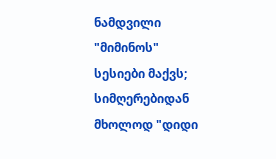ნამდვილი "მიმინოს" სესიები მაქვს; სიმღერებიდან მხოლოდ "დიდი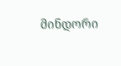მინდორი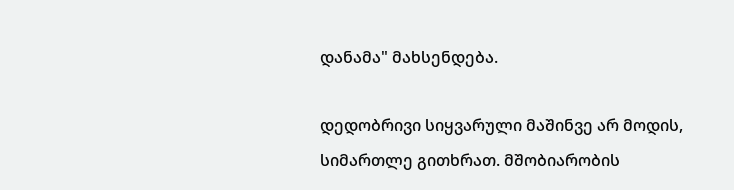დანამა" მახსენდება.

დედობრივი სიყვარული მაშინვე არ მოდის, სიმართლე გითხრათ. მშობიარობის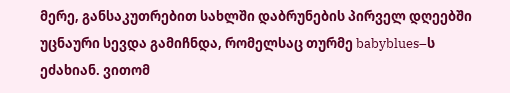მერე, განსაკუთრებით სახლში დაბრუნების პირველ დღეებში უცნაური სევდა გამიჩნდა, რომელსაც თურმე babyblues–ს ეძახიან. ვითომ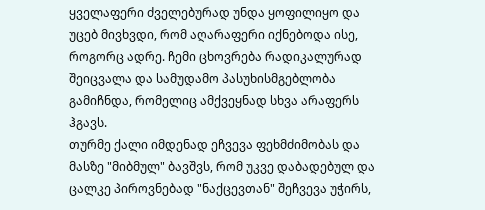ყველაფერი ძველებურად უნდა ყოფილიყო და უცებ მივხვდი, რომ აღარაფერი იქნებოდა ისე, როგორც ადრე. ჩემი ცხოვრება რადიკალურად შეიცვალა და სამუდამო პასუხისმგებლობა გამიჩნდა, რომელიც ამქვეყნად სხვა არაფერს ჰგავს.
თურმე ქალი იმდენად ეჩვევა ფეხმძიმობას და მასზე "მიბმულ" ბავშვს, რომ უკვე დაბადებულ და ცალკე პიროვნებად "ნაქცევთან" შეჩვევა უჭირს,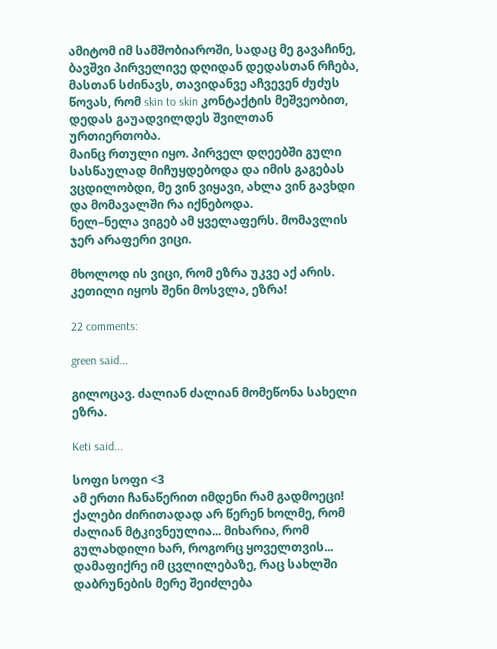ამიტომ იმ სამშობიაროში, სადაც მე გავაჩინე, ბავშვი პირველივე დღიდან დედასთან რჩება, მასთან სძინავს, თავიდანვე აჩვევენ ძუძუს წოვას, რომ skin to skin კონტაქტის მეშვეობით, დედას გაუადვილდეს შვილთან ურთიერთობა.
მაინც რთული იყო. პირველ დღეებში გული სასწაულად მიჩუყდებოდა და იმის გაგებას ვცდილობდი, მე ვინ ვიყავი, ახლა ვინ გავხდი და მომავალში რა იქნებოდა.
ნელ–ნელა ვიგებ ამ ყველაფერს. მომავლის ჯერ არაფერი ვიცი.

მხოლოდ ის ვიცი, რომ ეზრა უკვე აქ არის.
კეთილი იყოს შენი მოსვლა, ეზრა!

22 comments:

green said...

გილოცავ. ძალიან ძალიან მომეწონა სახელი ეზრა.

Keti said...

სოფი სოფი <3
ამ ერთი ჩანაწერით იმდენი რამ გადმოეცი! ქალები ძირითადად არ წერენ ხოლმე, რომ ძალიან მტკივნეულია... მიხარია, რომ გულახდილი ხარ, როგორც ყოველთვის...
დამაფიქრე იმ ცვლილებაზე, რაც სახლში დაბრუნების მერე შეიძლება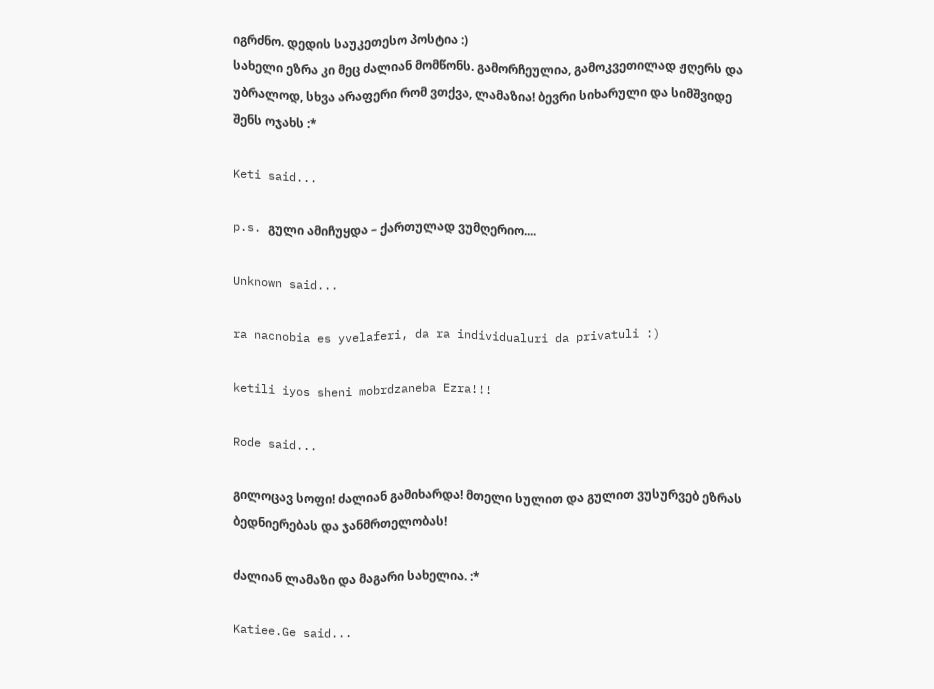იგრძნო. დედის საუკეთესო პოსტია :)
სახელი ეზრა კი მეც ძალიან მომწონს. გამორჩეულია, გამოკვეთილად ჟღერს და უბრალოდ, სხვა არაფერი რომ ვთქვა, ლამაზია! ბევრი სიხარული და სიმშვიდე შენს ოჯახს :*

Keti said...

p.s. გული ამიჩუყდა – ქართულად ვუმღერიო....

Unknown said...

ra nacnobia es yvelaferi, da ra individualuri da privatuli :)

ketili iyos sheni mobrdzaneba Ezra!!!

Rode said...

გილოცავ სოფი! ძალიან გამიხარდა! მთელი სულით და გულით ვუსურვებ ეზრას ბედნიერებას და ჯანმრთელობას!

ძალიან ლამაზი და მაგარი სახელია. :*

Katiee.Ge said...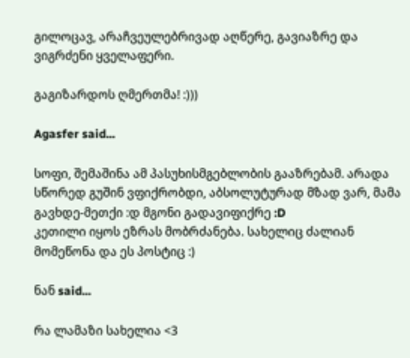გილოცავ, არაჩვეულებრივად აღწერე, გავიაზრე და ვიგრძენი ყველაფერი.

გაგიზარდოს ღმერთმა! :)))

Agasfer said...

სოფი, შემაშინა ამ პასუხისმგებლობის გააზრებამ. არადა სწორედ გუშინ ვფიქრობდი, აბსოლუტურად მზად ვარ, მამა გავხდე-მეთქი :დ მგონი გადავიფიქრე :D
კეთილი იყოს ეზრას მობრძანება. სახელიც ძალიან მომეწონა და ეს პოსტიც :)

ნან said...

რა ლამაზი სახელია <3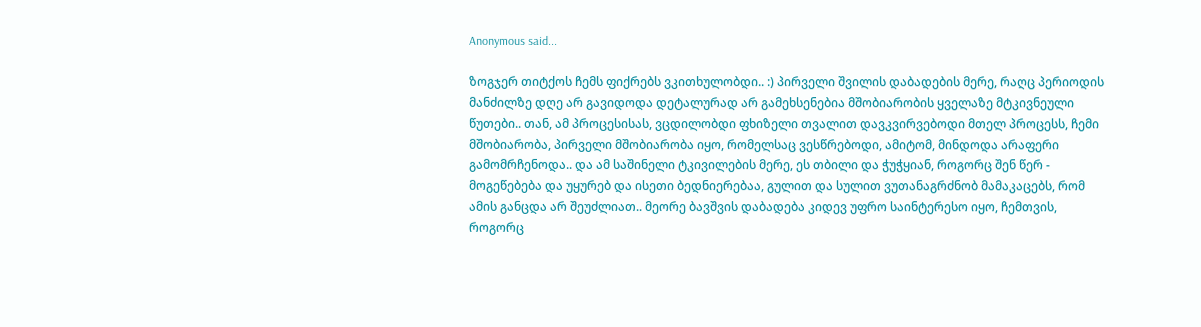Anonymous said...

ზოგჯერ თიტქოს ჩემს ფიქრებს ვკითხულობდი.. :) პირველი შვილის დაბადების მერე, რაღც პერიოდის მანძილზე დღე არ გავიდოდა დეტალურად არ გამეხსენებია მშობიარობის ყველაზე მტკივნეული წუთები.. თან, ამ პროცესისას, ვცდილობდი ფხიზელი თვალით დავკვირვებოდი მთელ პროცესს, ჩემი მშობიარობა, პირველი მშობიარობა იყო, რომელსაც ვესწრებოდი, ამიტომ, მინდოდა არაფერი გამომრჩენოდა.. და ამ საშინელი ტკივილების მერე, ეს თბილი და ჭუჭყიან, როგორც შენ წერ - მოგეწებება და უყურებ და ისეთი ბედნიერებაა, გულით და სულით ვუთანაგრძნობ მამაკაცებს, რომ ამის განცდა არ შეუძლიათ.. მეორე ბავშვის დაბადება კიდევ უფრო საინტერესო იყო, ჩემთვის, როგორც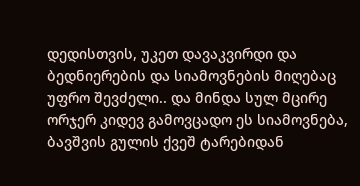დედისთვის, უკეთ დავაკვირდი და ბედნიერების და სიამოვნების მიღებაც უფრო შევძელი.. და მინდა სულ მცირე ორჯერ კიდევ გამოვცადო ეს სიამოვნება, ბავშვის გულის ქვეშ ტარებიდან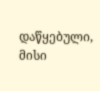დაწყებული, მისი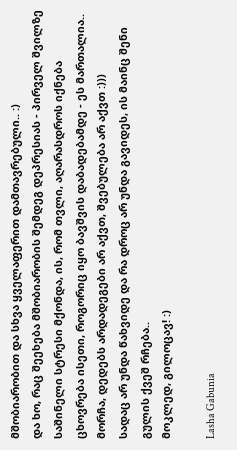მშობიარობით და სხვა ყველაფერით დამთავრებული.. :)
და ხო, რაც შეეხება მშობიარობის შემდეგ დეპრესიას - პირველ შვილზე საშინელი სტრესი მქონდა, ის, რომ თვლი, აღარასდროს იქნება ცხოვრება ისეთი, როგორიც იყო ბავშვის დაბადებამდე - ეს მართალია.. მორჩა, დედებს არდადეგები არ აქვთ, შვებულება არ აქვთ :)))
სადაც არ უნდა წახვიდე და რა დროც არ უნდა გავიდეს, ის მაინც შენი გულის ქვეშ რჩება..
მოკლედ, გილოცავ! :)

Lasha Gabunia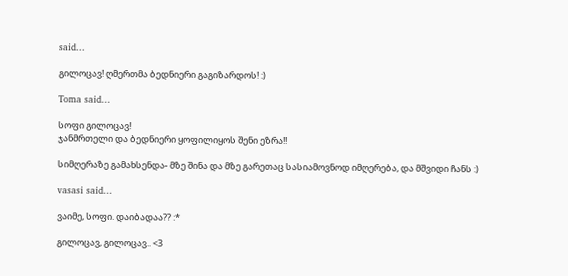said...

გილოცავ! ღმერთმა ბედნიერი გაგიზარდოს! :)

Toma said...

სოფი გილოცავ!
ჯანმრთელი და ბედნიერი ყოფილიყოს შენი ეზრა!!

სიმღერაზე გამახსენდა- მზე შინა და მზე გარეთაც სასიამოვნოდ იმღერება, და მშვიდი ჩანს :)

vasasi said...

ვაიმე, სოფი. დაიბადაა?? :*

გილოცავ, გილოცავ.. <3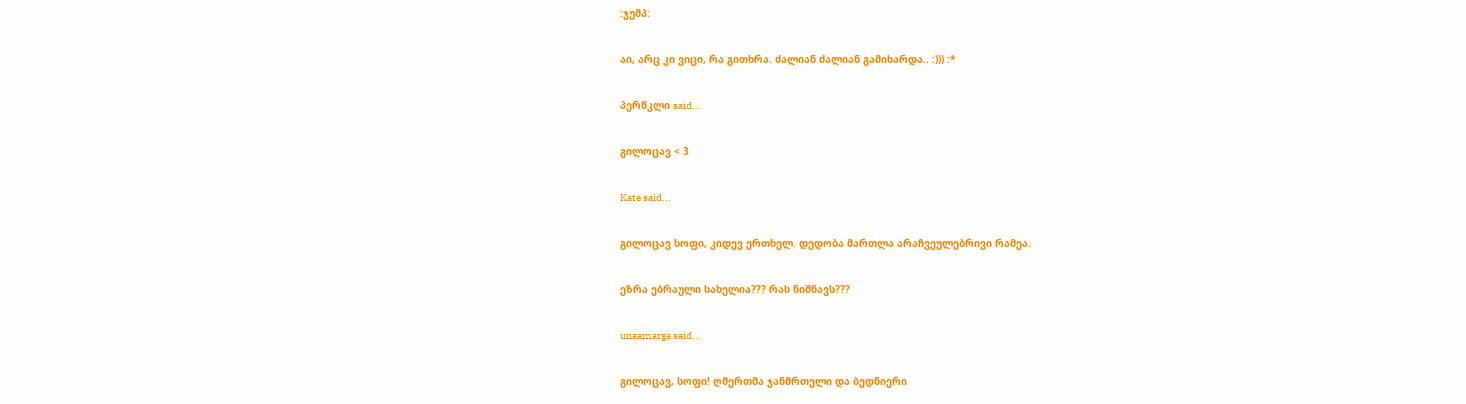:ჯუმპ:

აი, არც კი ვიცი, რა გითხრა. ძალიან ძალიან გამიხარდა.. :))) :*

პერწკლი said...

გილოცავ < 3

Kate said...

გილოცავ სოფი, კიდევ ერთხელ. დედობა მართლა არაჩვეულებრივი რამეა.

ეზრა ებრაული სახელია??? რას ნიშნავს???

unaamarga said...

გილოცავ, სოფი! ღმერთმა ჯანმრთელი და ბედნიერი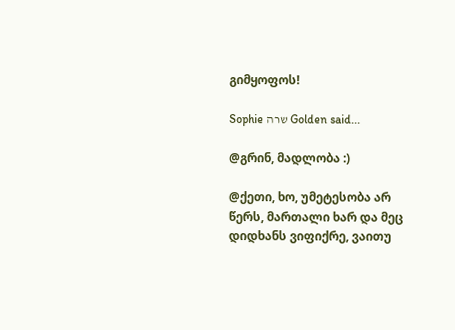გიმყოფოს!

Sophie שרה Golden said...

@გრინ, მადლობა :)

@ქეთი, ხო, უმეტესობა არ წერს, მართალი ხარ და მეც დიდხანს ვიფიქრე, ვაითუ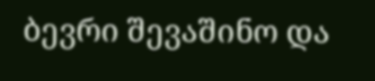ბევრი შევაშინო და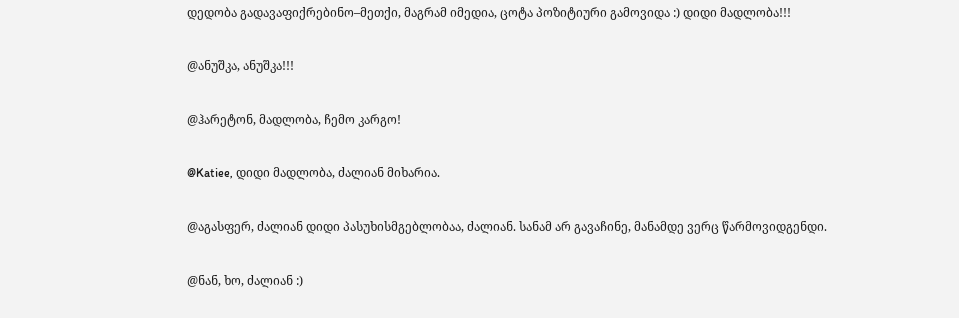დედობა გადავაფიქრებინო–მეთქი, მაგრამ იმედია, ცოტა პოზიტიური გამოვიდა :) დიდი მადლობა!!!

@ანუშკა, ანუშკა!!!

@ჰარეტონ, მადლობა, ჩემო კარგო!

@Katiee, დიდი მადლობა, ძალიან მიხარია.

@აგასფერ, ძალიან დიდი პასუხისმგებლობაა, ძალიან. სანამ არ გავაჩინე, მანამდე ვერც წარმოვიდგენდი.

@ნან, ხო, ძალიან :)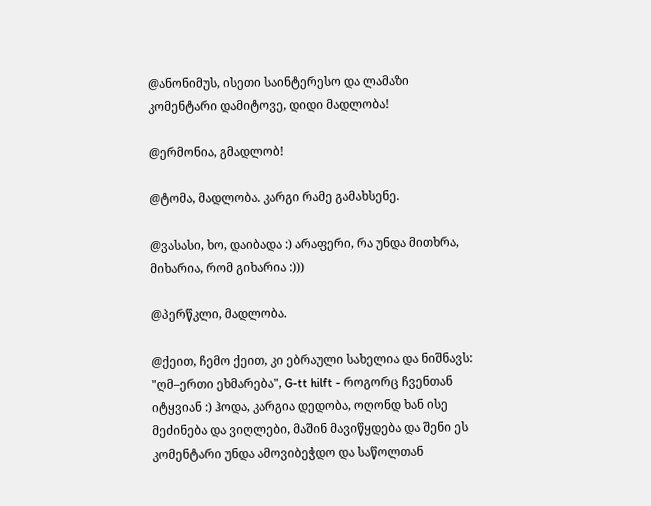@ანონიმუს, ისეთი საინტერესო და ლამაზი კომენტარი დამიტოვე, დიდი მადლობა!

@ერმონია, გმადლობ!

@ტომა, მადლობა. კარგი რამე გამახსენე.

@ვასასი, ხო, დაიბადა :) არაფერი, რა უნდა მითხრა, მიხარია, რომ გიხარია :)))

@პერწკლი, მადლობა.

@ქეით, ჩემო ქეით, კი ებრაული სახელია და ნიშნავს: "ღმ–ერთი ეხმარება", G-tt hilft - როგორც ჩვენთან იტყვიან :) ჰოდა, კარგია დედობა, ოღონდ ხან ისე მეძინება და ვიღლები, მაშინ მავიწყდება და შენი ეს კომენტარი უნდა ამოვიბეჭდო და საწოლთან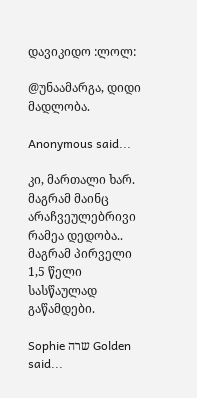დავიკიდო :ლოლ:

@უნაამარგა, დიდი მადლობა.

Anonymous said...

კი, მართალი ხარ.
მაგრამ მაინც არაჩვეულებრივი რამეა დედობა..
მაგრამ პირველი 1,5 წელი სასწაულად გაწამდები.

Sophie שרה Golden said...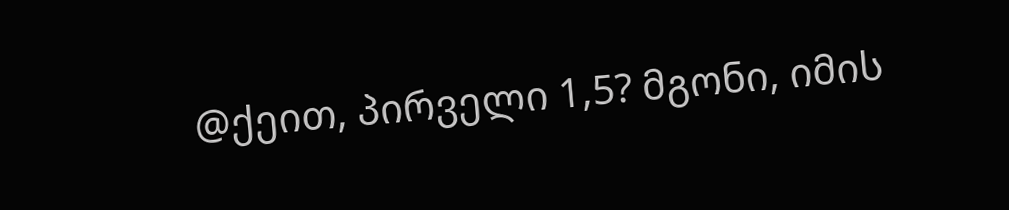@ქეით, პირველი 1,5? მგონი, იმის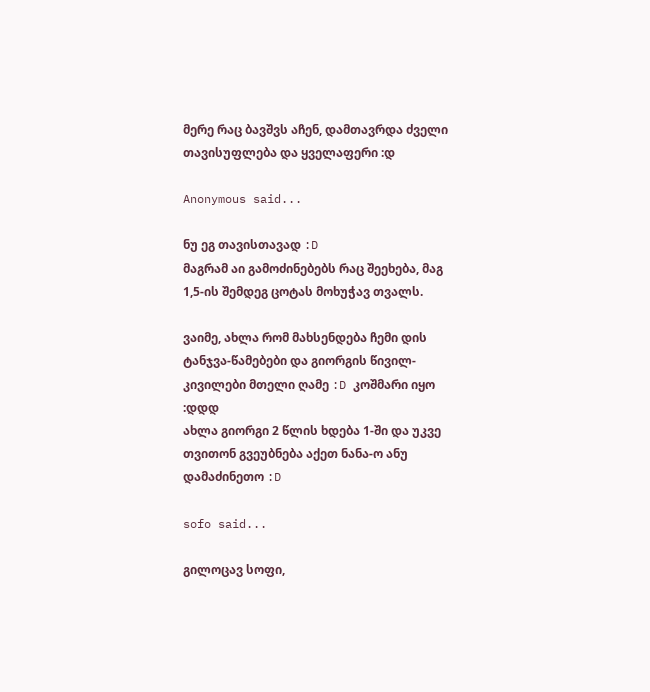მერე რაც ბავშვს აჩენ, დამთავრდა ძველი თავისუფლება და ყველაფერი :დ

Anonymous said...

ნუ ეგ თავისთავად :D
მაგრამ აი გამოძინებებს რაც შეეხება, მაგ 1,5-ის შემდეგ ცოტას მოხუჭავ თვალს.

ვაიმე, ახლა რომ მახსენდება ჩემი დის ტანჯვა-წამებები და გიორგის წივილ-კივილები მთელი ღამე :D კოშმარი იყო :დდდ
ახლა გიორგი 2 წლის ხდება 1-ში და უკვე თვითონ გვეუბნება აქეთ ნანა-ო ანუ დამაძინეთო :D

sofo said...

გილოცავ სოფი,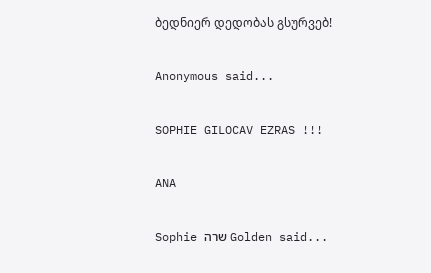ბედნიერ დედობას გსურვებ!

Anonymous said...

SOPHIE GILOCAV EZRAS !!!

ANA

Sophie שרה Golden said...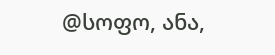@სოფო, ანა,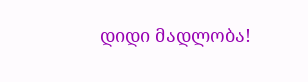დიდი მადლობა!